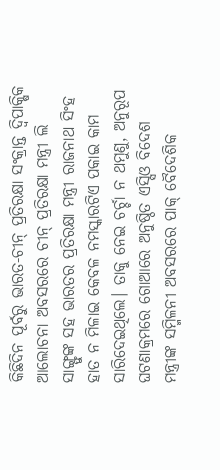କିଛିଦିନ ପୂର୍ବରୁ ଭାରତ-ଚୀନ୍ ପ୍ରତିରକ୍ଷା ସଂକ୍ରାନ୍ତ ଦ୍ବିପାକ୍ଷିକ ଆଲୋଚନା ଅବସରରେ ଚୀନ୍ ପ୍ରତିରକ୍ଷା ମନ୍ତ୍ରୀ ଲି ସାଙ୍ଗ୍ଫୁଙ୍କ ସହ ଭାରତର ପ୍ରତିରକ୍ଷା ମନ୍ତ୍ରୀ ରାଜନାଥ ସିଂହ ହାତ ନ ମିଳାଇ କେବଳ ନମସ୍କାରଟିଏ ପକାଇ କାମ ସାରିଦେଇଥିଲେ। ତାକୁ ନେଇ ଚର୍ଚ୍ଚା ନ ଥମୁଣୁ, ଅନୁରୂପ ଘଟଣାକ୍ରମରେ ଗୋଆରେ ଅନୁଷ୍ଠିତ ଏସ୍ସିଓ ବିଦେଶ ମନ୍ତ୍ରୀଙ୍କ ସମ୍ମିଳନୀ ଅବସରରେ ପାକ୍ ବୈଦେଶିକ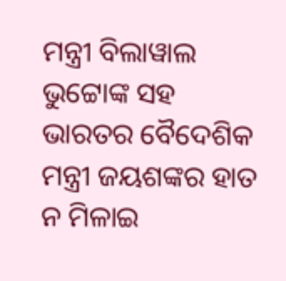ମନ୍ତ୍ରୀ ବିଲାୱାଲ ଭୁଟ୍ଟୋଙ୍କ ସହ ଭାରତର ବୈଦେଶିକ ମନ୍ତ୍ରୀ ଜୟଶଙ୍କର ହାତ ନ ମିଳାଇ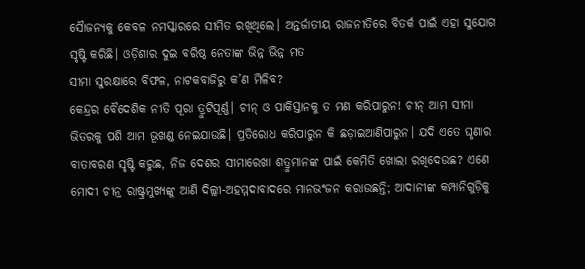ସୈାଜନ୍ୟକୁ କେବଳ ନମସ୍କାରରେ ସୀମିତ ରଖିଥିଲେ। ଅନ୍ତର୍ଜାତୀୟ ରାଜନୀତିରେ ବିତର୍କ ପାଇଁ ଏହା ସୁଯୋଗ ସୃଷ୍ଟି କରିଛି। ଓଡ଼ିଶାର ଦୁଇ ବରିଷ୍ଠ ନେତାଙ୍କ ଭିନ୍ନ ଭିନ୍ନ ମତ
ସୀମା ସୁରକ୍ଷାରେ ବିଫଳ, ନାଟକବାଜିରୁ କ’ଣ ମିଳିବ?
କେନ୍ଦ୍ରର ବୈଦେଶିକ ନୀତି ପୂରା ତ୍ରୁଟିପୂର୍ଣ୍ଣ। ଚୀନ୍ ଓ ପାକିସ୍ତାନକୁ ତ ମଣ କରିପାରୁନ! ଚୀନ୍ ଆମ ସୀମା ଭିତରକୁ ପଶି ଆମ ଭୂଖଣ୍ଡ ନେଇଯାଉଛି। ପ୍ରତିରୋଧ କରିପାରୁନ କି ଛଡ଼ାଇଆଣିପାରୁନ। ଯଦି ଏତେ ଘୃଣାର ବାତାବରଣ ସୃଷ୍ଟି କରୁଛ, ନିଜ ଦେଶର ସୀମାରେଖା ଶତ୍ରୁମାନଙ୍କ ପାଇଁ କେମିତି ଖୋଲା ରଖିଦେଉଛ? ଏଣେ ମୋଦୀ ଚୀନ୍ର ରାଷ୍ଟ୍ରମୁଖ୍ୟଙ୍କୁ ଆଣି ଦିଲ୍ଲୀ-ଅହମ୍ମଦାବାଦରେ ମାନଭଂଜନ କରାଉଛନ୍ତି; ଆଦାନୀଙ୍କ କମ୍ପାନିଗୁଡ଼ିକୁ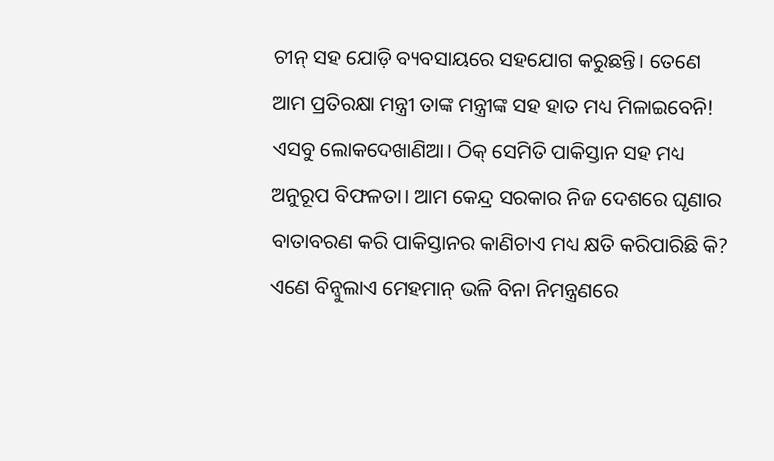ଚୀନ୍ ସହ ଯୋଡ଼ି ବ୍ୟବସାୟରେ ସହଯୋଗ କରୁଛନ୍ତି। ତେଣେ ଆମ ପ୍ରତିରକ୍ଷା ମନ୍ତ୍ରୀ ତାଙ୍କ ମନ୍ତ୍ରୀଙ୍କ ସହ ହାତ ମଧ୍ୟ ମିଳାଇବେନି! ଏସବୁ ଲୋକଦେଖାଣିଆ। ଠିକ୍ ସେମିତି ପାକିସ୍ତାନ ସହ ମଧ୍ୟ ଅନୁରୂପ ବିଫଳତା। ଆମ କେନ୍ଦ୍ର ସରକାର ନିଜ ଦେଶରେ ଘୃଣାର ବାତାବରଣ କରି ପାକିସ୍ତାନର କାଣିଚାଏ ମଧ୍ୟ କ୍ଷତି କରିପାରିଛି କି? ଏଣେ ବିନ୍ବୁଲାଏ ମେହମାନ୍ ଭଳି ବିନା ନିମନ୍ତ୍ରଣରେ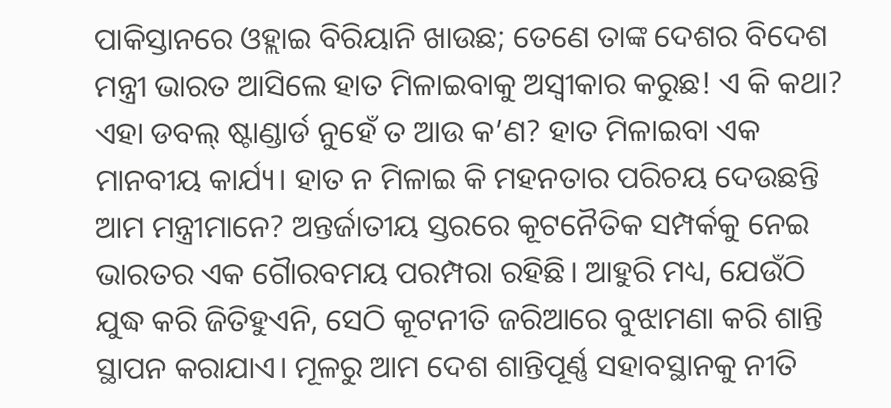ପାକିସ୍ତାନରେ ଓହ୍ଲାଇ ବିରିୟାନି ଖାଉଛ; ତେଣେ ତାଙ୍କ ଦେଶର ବିଦେଶ ମନ୍ତ୍ରୀ ଭାରତ ଆସିଲେ ହାତ ମିଳାଇବାକୁ ଅସ୍ବୀକାର କରୁଛ! ଏ କି କଥା? ଏହା ଡବଲ୍ ଷ୍ଟାଣ୍ଡାର୍ଡ ନୁହେଁ ତ ଆଉ କ’ଣ? ହାତ ମିଳାଇବା ଏକ ମାନବୀୟ କାର୍ଯ୍ୟ। ହାତ ନ ମିଳାଇ କି ମହନତାର ପରିଚୟ ଦେଉଛନ୍ତି ଆମ ମନ୍ତ୍ରୀମାନେ? ଅନ୍ତର୍ଜାତୀୟ ସ୍ତରରେ କୂଟନୈତିକ ସମ୍ପର୍କକୁ ନେଇ ଭାରତର ଏକ ଗୈାରବମୟ ପରମ୍ପରା ରହିଛି। ଆହୁରି ମଧ୍ୟ, ଯେଉଁଠି ଯୁଦ୍ଧ କରି ଜିତିହୁଏନି, ସେଠି କୂଟନୀତି ଜରିଆରେ ବୁଝାମଣା କରି ଶାନ୍ତି ସ୍ଥାପନ କରାଯାଏ। ମୂଳରୁ ଆମ ଦେଶ ଶାନ୍ତିପୂର୍ଣ୍ଣ ସହାବସ୍ଥାନକୁ ନୀତି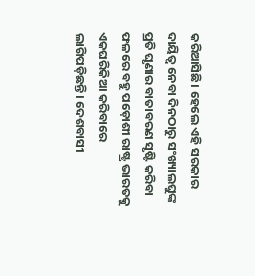କରିଆସିଛି। ହେଲେ ଏହି ସରକାର ଦାୟିତ୍ବ ନେବା ଦିନଠାରୁ ସଂଖ୍ୟାଲଘୁଙ୍କ ପ୍ରତି ଘୃଣାର ବାତାବରଣ ସୃଷ୍ଟି କରିବା ଫଳରେ ବହୁ ପଡ଼ୋଶୀ ରାଷ୍ଟ୍ର ଭାରତକୁ ଏକଘରିକିଆ କରିବାରେ ଲାଗିପଡ଼ିଛନ୍ତି। ଦେଶବାସୀ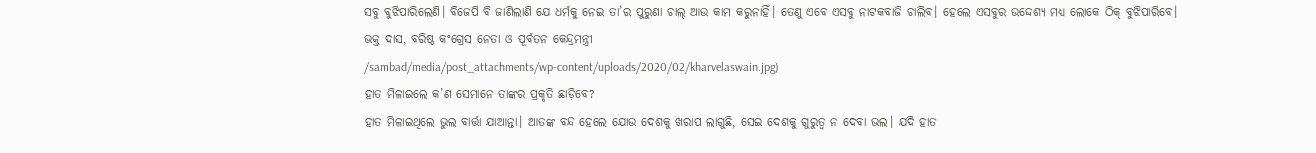ସବୁ ବୁଝିପାରିଲେଣି। ବିଜେପି ବି ଜାଣିଲାଣି ଯେ ଧର୍ମକୁ ନେଇ ତା’ର ପୁରୁଣା ଚାଲ୍ ଆଉ କାମ କରୁନାହିଁ। ତେଣୁ ଏବେ ଏସବୁ ନାଟକବାଜି ଚାଲିବ। ହେଲେ ଏସବୁର ଉଦ୍ଦେଶ୍ୟ ମଧ୍ୟ ଲୋକେ ଠିକ୍ ବୁଝିପାରିବେ।
ଭକ୍ତ ଦାସ, ବରିଷ୍ଠ କଂଗ୍ରେସ ନେତା ଓ ପୂର୍ବତନ କେନ୍ଦ୍ରମନ୍ତ୍ରୀ
/sambad/media/post_attachments/wp-content/uploads/2020/02/kharvelaswain.jpg)
ହାତ ମିଳାଇଲେ କ’ଣ ସେମାନେ ତାଙ୍କର ପ୍ରକୃତି ଛାଡ଼ିବେ?
ହାତ ମିଳାଇଥିଲେ ଭୁଲ ବାର୍ତ୍ତା ଯାଆନ୍ତା। ଆତଙ୍କ ବନ୍ଦ ହେଲେ ଯୋଉ ଦେଶକୁ ଖରାପ ଲାଗୁଛି, ସେଇ ଦେଶକୁ ଗୁରୁତ୍ବ ନ ଦେବା ଭଲ। ଯଦି ହାତ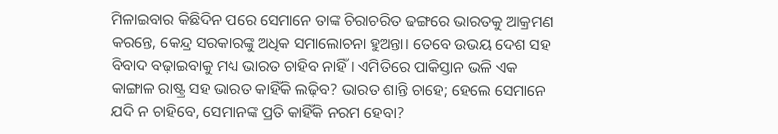ମିଳାଇବାର କିଛିଦିନ ପରେ ସେମାନେ ତାଙ୍କ ଚିରାଚରିତ ଢଙ୍ଗରେ ଭାରତକୁ ଆକ୍ରମଣ କରନ୍ତେ, କେନ୍ଦ୍ର ସରକାରଙ୍କୁ ଅଧିକ ସମାଲୋଚନା ହୁଅନ୍ତା। ତେବେ ଉଭୟ ଦେଶ ସହ ବିବାଦ ବଢ଼ାଇବାକୁ ମଧ୍ୟ ଭାରତ ଚାହିବ ନାହିଁ। ଏମିତିରେ ପାକିସ୍ତାନ ଭଳି ଏକ କାଙ୍ଗାଳ ରାଷ୍ଟ୍ର ସହ ଭାରତ କାହିଁକି ଲଢ଼ିବ? ଭାରତ ଶାନ୍ତି ଚାହେ; ହେଲେ ସେମାନେ ଯଦି ନ ଚାହିବେ, ସେମାନଙ୍କ ପ୍ରତି କାହିଁକି ନରମ ହେବା?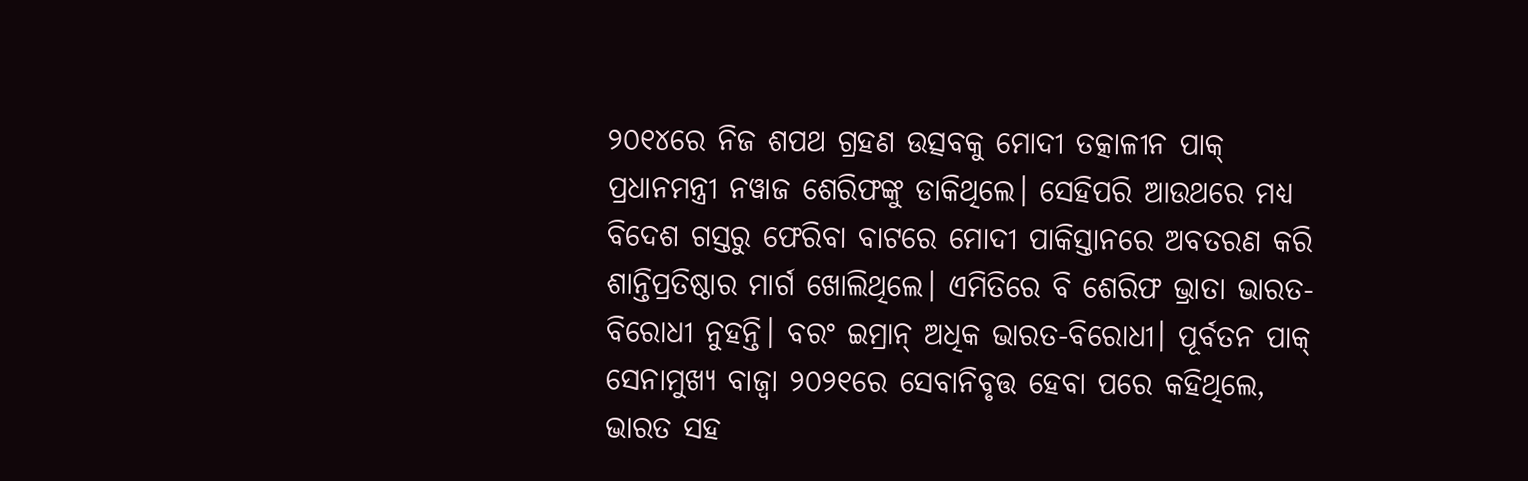୨୦୧୪ରେ ନିଜ ଶପଥ ଗ୍ରହଣ ଉତ୍ସବକୁ ମୋଦୀ ତତ୍କାଳୀନ ପାକ୍ ପ୍ରଧାନମନ୍ତ୍ରୀ ନୱାଜ ଶେରିଫଙ୍କୁ ଡାକିଥିଲେ। ସେହିପରି ଆଉଥରେ ମଧ୍ୟ ବିଦେଶ ଗସ୍ତରୁ ଫେରିବା ବାଟରେ ମୋଦୀ ପାକିସ୍ତାନରେ ଅବତରଣ କରି ଶାନ୍ତିପ୍ରତିଷ୍ଠାର ମାର୍ଗ ଖୋଲିଥିଲେ। ଏମିତିରେ ବି ଶେରିଫ ଭ୍ରାତା ଭାରତ-ବିରୋଧୀ ନୁହନ୍ତି। ବରଂ ଇମ୍ରାନ୍ ଅଧିକ ଭାରତ-ବିରୋଧୀ। ପୂର୍ବତନ ପାକ୍ ସେନାମୁଖ୍ୟ ବାଜ୍ୱା ୨୦୨୧ରେ ସେବାନିବୃତ୍ତ ହେବା ପରେ କହିଥିଲେ, ଭାରତ ସହ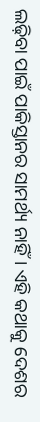ଲଢ଼ିବା ପାଇଁ ପାକିସ୍ତାନର ସାମର୍ଥ୍ୟ ନାହିଁ। ଏହି କଥାକୁ ଦେଶର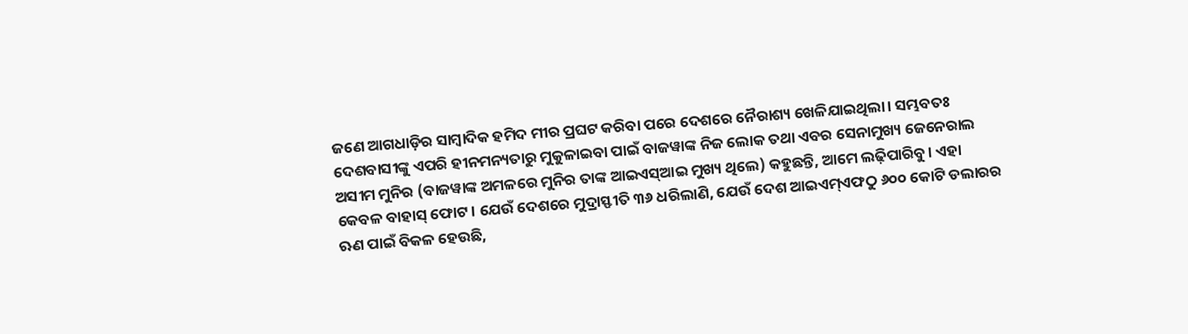ଜଣେ ଆଗଧାଡ଼ିର ସାମ୍ବାଦିକ ହମିଦ ମୀର ପ୍ରଘଟ କରିବା ପରେ ଦେଶରେ ନୈରାଶ୍ୟ ଖେଳିଯାଇଥିଲା। ସମ୍ଭବତଃ ଦେଶବାସୀଙ୍କୁ ଏପରି ହୀନମନ୍ୟତାରୁ ମୁକୁଳାଇବା ପାଇଁ ବାଜୱାଙ୍କ ନିଜ ଲୋକ ତଥା ଏବର ସେନାମୁଖ୍ୟ ଜେନେରାଲ ଅସୀମ ମୁନିର (ବାଜୱାଙ୍କ ଅମଳରେ ମୁନିର ତାଙ୍କ ଆଇଏସ୍ଆଇ ମୁଖ୍ୟ ଥିଲେ) କହୁଛନ୍ତି, ଆମେ ଲଢ଼ିପାରିବୁ। ଏହା କେବଳ ବାହାସ୍ ଫୋଟ। ଯେଉଁ ଦେଶରେ ମୁଦ୍ରାସ୍ଫୀତି ୩୬ ଧରିଲାଣି, ଯେଉଁ ଦେଶ ଆଇଏମ୍ଏଫଠୁ ୬୦୦ କୋଟି ଡଲାରର ଋଣ ପାଇଁ ବିକଳ ହେଉଛି,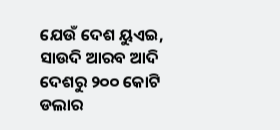ଯେଉଁ ଦେଶ ୟୁଏଇ, ସାଉଦି ଆରବ ଆଦି ଦେଶରୁ ୨୦୦ କୋଟି ଡଲାର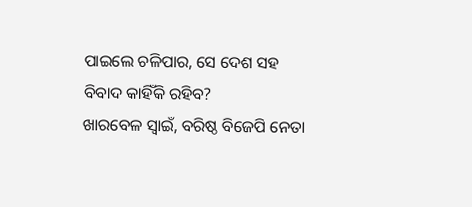ପାଇଲେ ଚଳିପାର, ସେ ଦେଶ ସହ ବିବାଦ କାହିଁକି ରହିବ?
ଖାରବେଳ ସ୍ବାଇଁ, ବରିଷ୍ଠ ବିଜେପି ନେତା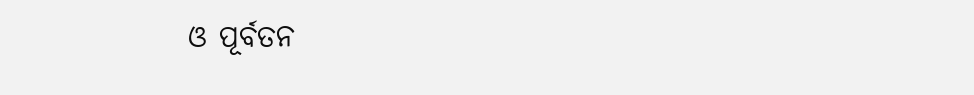ଓ ପୂର୍ବତନ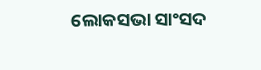ଲୋକସଭା ସାଂସଦ